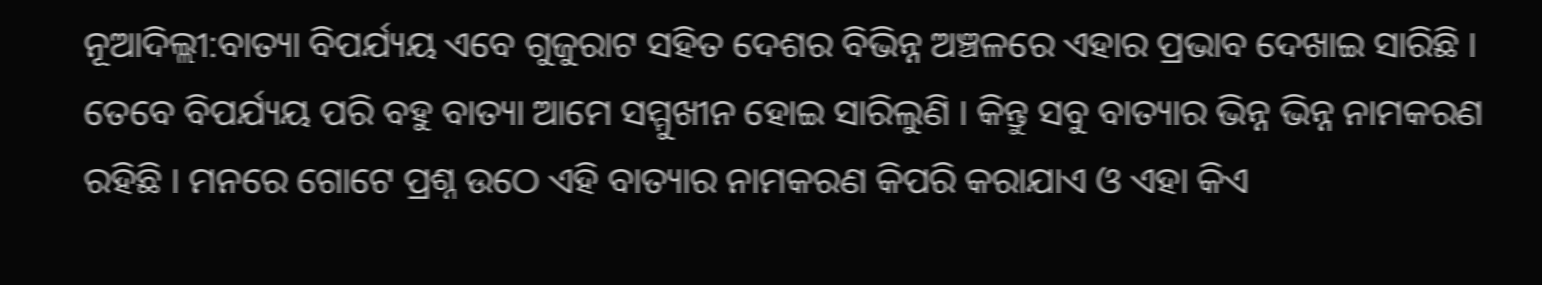ନୂଆଦିଲ୍ଲୀ:ବାତ୍ୟା ବିପର୍ଯ୍ୟୟ ଏବେ ଗୁଜୁରାଟ ସହିତ ଦେଶର ବିଭିନ୍ନ ଅଞ୍ଚଳରେ ଏହାର ପ୍ରଭାବ ଦେଖାଇ ସାରିଛି । ତେବେ ବିପର୍ଯ୍ୟୟ ପରି ବହୁ ବାତ୍ୟା ଆମେ ସମ୍ମୁଖୀନ ହୋଇ ସାରିଲୁଣି । କିନ୍ତୁ ସବୁ ବାତ୍ୟାର ଭିନ୍ନ ଭିନ୍ନ ନାମକରଣ ରହିଛି । ମନରେ ଗୋଟେ ପ୍ରଶ୍ନ ଉଠେ ଏହି ବାତ୍ୟାର ନାମକରଣ କିପରି କରାଯାଏ ଓ ଏହା କିଏ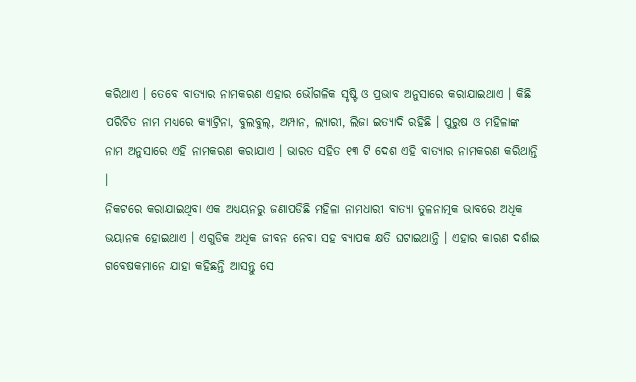କରିଥାଏ । ତେବେ ବାତ୍ୟାର ନାମକରଣ ଏହାର ଭୌଗଳିକ ସୃଷ୍ଟି ଓ ପ୍ରଭାବ ଅନୁସାରେ କରାଯାଇଥାଏ । କିଛି ପରିଚିତ ନାମ ମଧ୍ୟରେ କ୍ୟାଟ୍ରିନା, ବୁଲବୁଲ୍, ଅମ୍ପାନ, ଲ୍ୟାରୀ, ଲିଜା ଇତ୍ୟାଦି ରହିଛି । ପୁରୁଷ ଓ ମହିଳାଙ୍କ ନାମ ଅନୁସାରେ ଏହି ନାମକରଣ କରାଯାଏ । ଭାରତ ସହିତ ୧୩ ଟି ଦେଶ ଏହି ବାତ୍ୟାର ନାମକରଣ କରିଥାନ୍ତି ।
ନିକଟରେ କରାଯାଇଥିବା ଏକ ଅଧ୍ୟୟନରୁ ଜଣାପଡିଛି ମହିଳା ନାମଧାରୀ ବାତ୍ୟା ତୁଳନାତ୍ମକ ଭାବରେ ଅଧିକ ଭୟାନକ ହୋଇଥାଏ । ଏଗୁଡିକ ଅଧିକ ଜୀବନ ନେବା ସହ ବ୍ୟାପକ କ୍ଷତି ଘଟାଇଥାନ୍ତି । ଏହାର କାରଣ ଦର୍ଶାଇ ଗବେଷକମାନେ ଯାହା କହିଛନ୍ତି ଆସନ୍ତୁ ସେ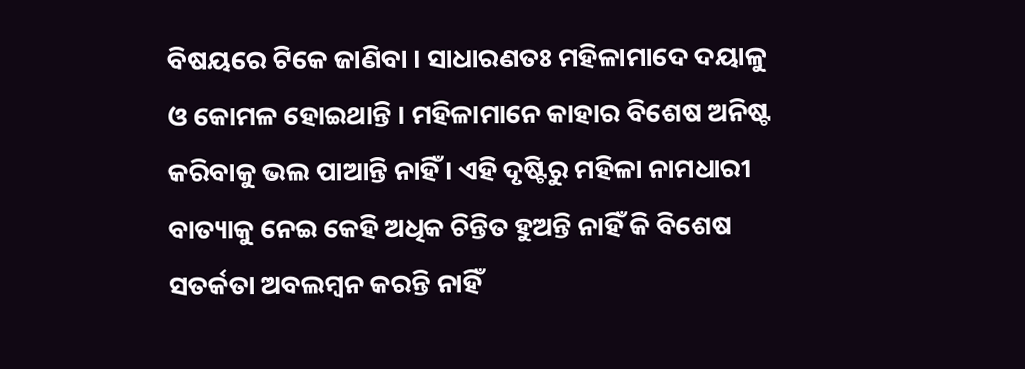ବିଷୟରେ ଟିକେ ଜାଣିବା । ସାଧାରଣତଃ ମହିଳାମାଦେ ଦୟାଳୁ ଓ କୋମଳ ହୋଇଥାନ୍ତି । ମହିଳାମାନେ କାହାର ବିଶେଷ ଅନିଷ୍ଟ କରିବାକୁ ଭଲ ପାଆନ୍ତି ନାହିଁ । ଏହି ଦୃଷ୍ଟିରୁ ମହିଳା ନାମଧାରୀ ବାତ୍ୟାକୁ ନେଇ କେହି ଅଧିକ ଚିନ୍ତିତ ହୁଅନ୍ତି ନାହିଁ କି ବିଶେଷ ସତର୍କତା ଅବଲମ୍ବନ କରନ୍ତି ନାହିଁ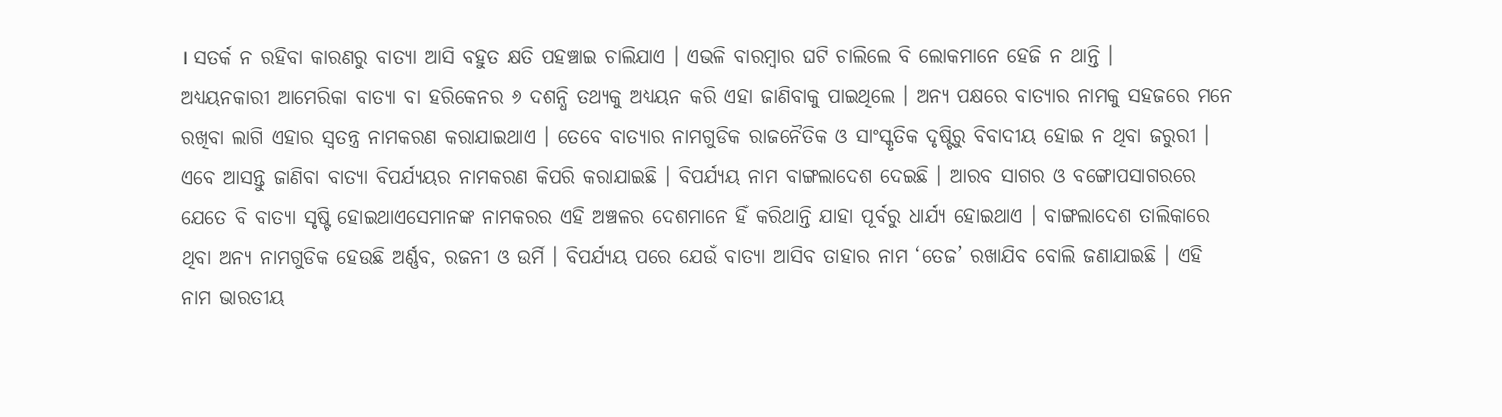। ସତର୍କ ନ ରହିବା କାରଣରୁ ବାତ୍ୟା ଆସି ବହୁତ କ୍ଷତି ପହଞ୍ଚାଇ ଚାଲିଯାଏ । ଏଭଳି ବାରମ୍ବାର ଘଟି ଚାଲିଲେ ବି ଲୋକମାନେ ହେଜି ନ ଥାନ୍ତି ।
ଅଧ୍ୟୟନକାରୀ ଆମେରିକା ବାତ୍ୟା ବା ହରିକେନର ୬ ଦଶନ୍ଧି ତଥ୍ୟକୁ ଅଧ୍ୟୟନ କରି ଏହା ଜାଣିବାକୁ ପାଇଥିଲେ । ଅନ୍ୟ ପକ୍ଷରେ ବାତ୍ୟାର ନାମକୁ ସହଜରେ ମନେ ରଖିବା ଲାଗି ଏହାର ସ୍ୱତନ୍ତ୍ର ନାମକରଣ କରାଯାଇଥାଏ । ତେବେ ବାତ୍ୟାର ନାମଗୁଡିକ ରାଜନୈତିକ ଓ ସାଂସ୍କୃତିକ ଦୃଷ୍ଟିରୁ ବିବାଦୀୟ ହୋଇ ନ ଥିବା ଜରୁରୀ ।
ଏବେ ଆସନ୍ତୁ ଜାଣିବା ବାତ୍ୟା ବିପର୍ଯ୍ୟୟର ନାମକରଣ କିପରି କରାଯାଇଛି । ବିପର୍ଯ୍ୟୟ ନାମ ବାଙ୍ଗଲାଦେଶ ଦେଇଛି । ଆରବ ସାଗର ଓ ବଙ୍ଗୋପସାଗରରେ ଯେତେ ବି ବାତ୍ୟା ସୃଷ୍ଟି ହୋଇଥାଏସେମାନଙ୍କ ନାମକରର ଏହି ଅଞ୍ଚଳର ଦେଶମାନେ ହିଁ କରିଥାନ୍ତି ଯାହା ପୂର୍ବରୁ ଧାର୍ଯ୍ୟ ହୋଇଥାଏ । ବାଙ୍ଗଲାଦେଶ ତାଲିକାରେ ଥିବା ଅନ୍ୟ ନାମଗୁଡିକ ହେଉଛି ଅର୍ଣ୍ଣବ, ରଜନୀ ଓ ଉର୍ମି । ବିପର୍ଯ୍ୟୟ ପରେ ଯେଉଁ ବାତ୍ୟା ଆସିବ ତାହାର ନାମ ‘ତେଜ’ ରଖାଯିବ ବୋଲି ଜଣାଯାଇଛି । ଏହି ନାମ ଭାରତୀୟ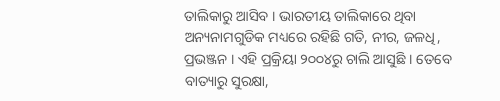ତାଲିକାରୁ ଆସିବ । ଭାରତୀୟ ତାଲିକାରେ ଥିବା ଅନ୍ୟନାମଗୁଡିକ ମଧ୍ୟରେ ରହିଛି ଗତି, ନୀର, ଜଳଧି, ପ୍ରଭଞ୍ଜନ । ଏହି ପ୍ରକ୍ରିୟା ୨୦୦୪ରୁ ଚାଲି ଆସୁଛି । ତେବେ ବାତ୍ୟାରୁ ସୁରକ୍ଷା,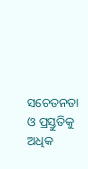ସଚେତନତା ଓ ପ୍ରସ୍ତୁତିକୁ ଅଧିକ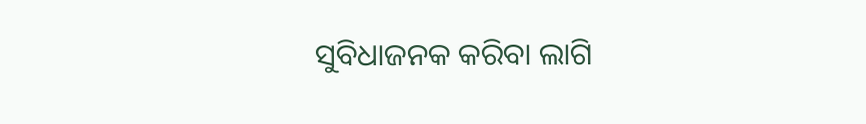ସୁବିଧାଜନକ କରିବା ଲାଗି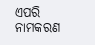ଏପରି ନାମକରଣ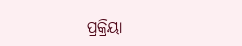ପ୍ରକ୍ରିୟା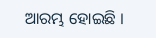ଆରମ୍ଭ ହୋଇଛି ।